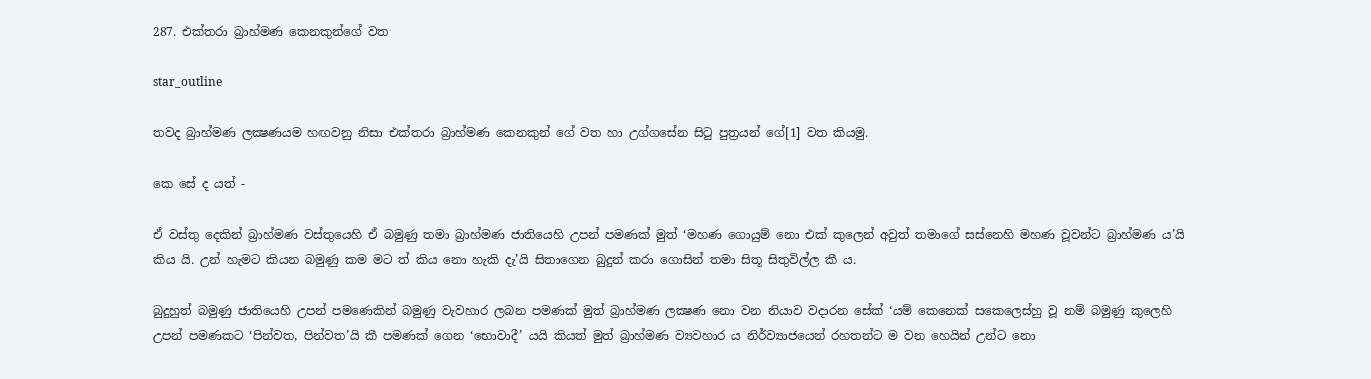287. එක්තරා බ්‍රාහ්මණ කෙනකුන්ගේ වත

star_outline

තවද බ්‍රාහ්මණ ලක්‍ෂණයම හඟවනු නිසා එක්තරා බ්‍රාහ්මණ කෙනකුන් ගේ වත හා උග්ගසේන සිටු පුත්‍රයන් ගේ[1] වත කියමු.

කෙ සේ ද යත් -

ඒ වස්තු දෙකින් බ්‍රාහ්මණ වස්තුයෙහි ඒ බමුණු තමා බ්‍රාහ්මණ ජාතියෙහි උපන් පමණක් මුත් ‘මහණ ගොයුම් නො එක් කුලෙන් අවුත් තමාගේ සස්නෙහි මහණ වූවන්ට බ්‍රාහ්මණ ය’යි කිය යි. උන් හැමට කියන බමුණු කම මට ත් කිය නො හැකි දැ’යි සිතාගෙන බුදුන් කරා ගොසින් තමා සිතූ සිතුවිල්ල කී ය.

බුදුහුත් බමුණු ජාතියෙහි උපන් පමණෙකින් බමුණු වැවහාර ලබන පමණක් මුත් බ්‍රාහ්මණ ලක්‍ෂණ නො වන නියාව වදාරන සේක් ‘යම් කෙනෙක් සකෙලෙස්හු වූ නම් බමුණු කුලෙහි උපන් පමණකට ‘පින්වත, පින්වත’යි කී පමණක් ගෙන ‘භොවාදී’ යයි කියත් මුත් බ්‍රාහ්මණ ව්‍යවහාර ය නිර්ව්‍යාජයෙන් රහතන්ට ම වන හෙයින් උන්ට නො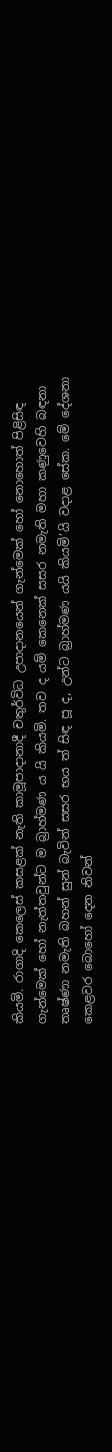කියමි. රාගාදි කෙලෙස් කසළක් නැති කාමූපාදානාදී චතුර්විධ උපාදානයෙන් ගැන්මෙක් හෝ නොහොත් පිළිසිඳ ගැන්මෙක් හෝ නැත්තවුන්ට ම බ්‍රාහ්මණ ය යි කියමි. තව ද යම් කෙනෙක් සසර නමැති මහා කණුවෙහි බඳනා තෘෂ්ණා නමැති බහන් සුන් බැවින් සසර භය ත් සිඳ පූ ද, උන්ට බ්‍රාහ්මණ යයි කියමි’යි වදාළ සේක. මේ දේශනා කෙළවර බොහෝ දෙන නිවන්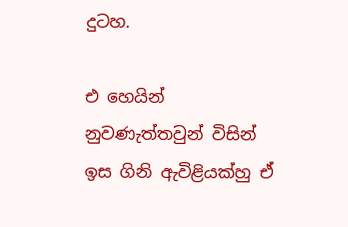දුටහ.

එ හෙයින් නුවණැත්තවුන් විසින් ඉස ගිනි ඇවිළියක්හු ඒ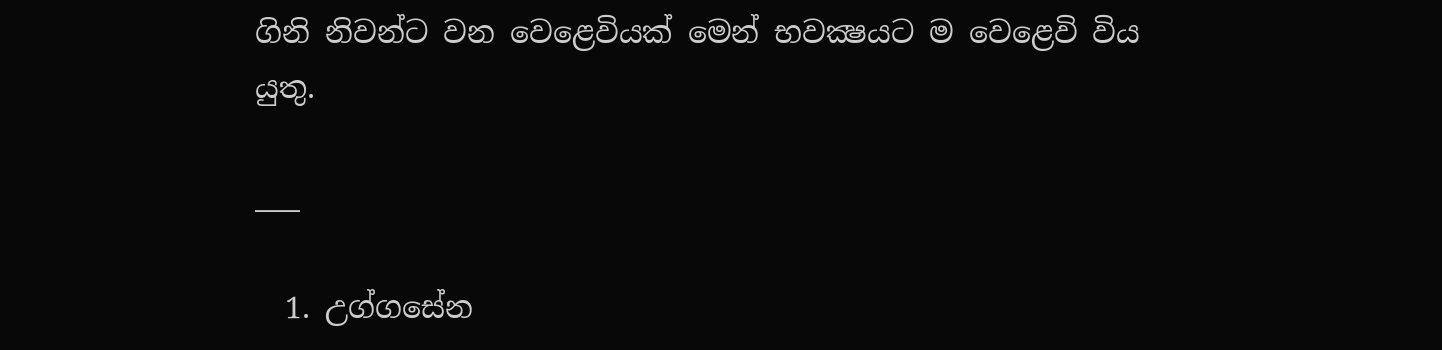ගිනි නිවන්ට වන වෙළෙවියක් මෙන් භවක්‍ෂයට ම වෙළෙවි විය යුතු.

___

  1. උග්ගසේන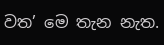වත’ මෙ තැන නැත.